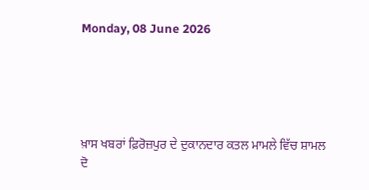Monday, 08 June 2026





ਖ਼ਾਸ ਖਬਰਾਂ ਫ਼ਿਰੋਜ਼ਪੁਰ ਦੇ ਦੁਕਾਨਦਾਰ ਕਤਲ ਮਾਮਲੇ ਵਿੱਚ ਸ਼ਾਮਲ ਦੋ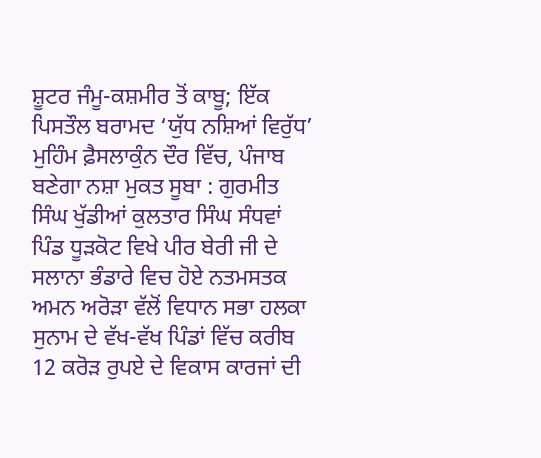ਸ਼ੂਟਰ ਜੰਮੂ-ਕਸ਼ਮੀਰ ਤੋਂ ਕਾਬੂ; ਇੱਕ ਪਿਸਤੌਲ ਬਰਾਮਦ ‘ਯੁੱਧ ਨਸ਼ਿਆਂ ਵਿਰੁੱਧ’ ਮੁਹਿੰਮ ਫ਼ੈਸਲਾਕੁੰਨ ਦੌਰ ਵਿੱਚ, ਪੰਜਾਬ ਬਣੇਗਾ ਨਸ਼ਾ ਮੁਕਤ ਸੂਬਾ : ਗੁਰਮੀਤ ਸਿੰਘ ਖੁੱਡੀਆਂ ਕੁਲਤਾਰ ਸਿੰਘ ਸੰਧਵਾਂ ਪਿੰਡ ਧੂੜਕੋਟ ਵਿਖੇ ਪੀਰ ਬੇਰੀ ਜੀ ਦੇ ਸਲਾਨਾ ਭੰਡਾਰੇ ਵਿਚ ਹੋਏ ਨਤਮਸਤਕ ਅਮਨ ਅਰੋੜਾ ਵੱਲੋਂ ਵਿਧਾਨ ਸਭਾ ਹਲਕਾ ਸੁਨਾਮ ਦੇ ਵੱਖ-ਵੱਖ ਪਿੰਡਾਂ ਵਿੱਚ ਕਰੀਬ 12 ਕਰੋੜ ਰੁਪਏ ਦੇ ਵਿਕਾਸ ਕਾਰਜਾਂ ਦੀ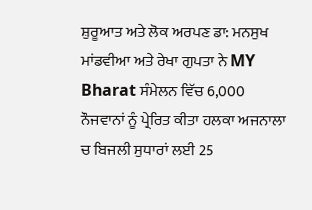ਸ਼ੁਰੂਆਤ ਅਤੇ ਲੋਕ ਅਰਪਣ ਡਾ: ਮਨਸੁਖ ਮਾਂਡਵੀਆ ਅਤੇ ਰੇਖਾ ਗੁਪਤਾ ਨੇ MY Bharat ਸੰਮੇਲਨ ਵਿੱਚ 6,000 ਨੌਜਵਾਨਾਂ ਨੂੰ ਪ੍ਰੇਰਿਤ ਕੀਤਾ ਹਲਕਾ ਅਜਨਾਲਾ ਚ ਬਿਜਲੀ ਸੁਧਾਰਾਂ ਲਈ 25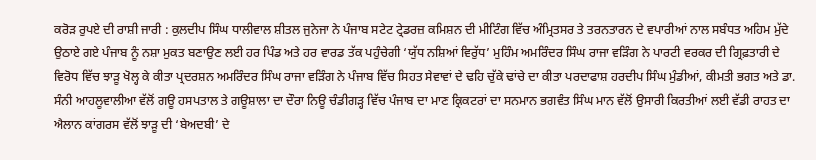ਕਰੋੜ ਰੁਪਏ ਦੀ ਰਾਸ਼ੀ ਜਾਰੀ : ਕੁਲਦੀਪ ਸਿੰਘ ਧਾਲੀਵਾਲ ਸ਼ੀਤਲ ਜੁਨੇਜਾ ਨੇ ਪੰਜਾਬ ਸਟੇਟ ਟ੍ਰੇਡਰਜ਼ ਕਮਿਸ਼ਨ ਦੀ ਮੀਟਿੰਗ ਵਿੱਚ ਅੰਮ੍ਰਿਤਸਰ ਤੇ ਤਰਨਤਾਰਨ ਦੇ ਵਪਾਰੀਆਂ ਨਾਲ ਸਬੰਧਤ ਅਹਿਮ ਮੁੱਦੇ ਉਠਾਏ ਗਏ ਪੰਜਾਬ ਨੂੰ ਨਸ਼ਾ ਮੁਕਤ ਬਣਾਉਣ ਲਈ ਹਰ ਪਿੰਡ ਅਤੇ ਹਰ ਵਾਰਡ ਤੱਕ ਪਹੁੰਚੇਗੀ ‘ਯੁੱਧ ਨਸ਼ਿਆਂ ਵਿਰੁੱਧ’ ਮੁਹਿੰਮ ਅਮਰਿੰਦਰ ਸਿੰਘ ਰਾਜਾ ਵੜਿੰਗ ਨੇ ਪਾਰਟੀ ਵਰਕਰ ਦੀ ਗ੍ਰਿਫ਼ਤਾਰੀ ਦੇ ਵਿਰੋਧ ਵਿੱਚ ਝਾੜੂ ਖੋਲ੍ਹ ਕੇ ਕੀਤਾ ਪ੍ਰਦਰਸ਼ਨ ਅਮਰਿੰਦਰ ਸਿੰਘ ਰਾਜਾ ਵੜਿੰਗ ਨੇ ਪੰਜਾਬ ਵਿੱਚ ਸਿਹਤ ਸੇਵਾਵਾਂ ਦੇ ਢਹਿ ਚੁੱਕੇ ਢਾਂਚੇ ਦਾ ਕੀਤਾ ਪਰਦਾਫਾਸ਼ ਹਰਦੀਪ ਸਿੰਘ ਮੁੰਡੀਆਂ, ਕੀਮਤੀ ਭਗਤ ਅਤੇ ਡਾ. ਸੰਨੀ ਆਹਲੂਵਾਲੀਆ ਵੱਲੋਂ ਗਊ ਹਸਪਤਾਲ ਤੇ ਗਊਸ਼ਾਲਾ ਦਾ ਦੌਰਾ ਨਿਊ ਚੰਡੀਗੜ੍ਹ ਵਿੱਚ ਪੰਜਾਬ ਦਾ ਮਾਣ ਕ੍ਰਿਕਟਰਾਂ ਦਾ ਸਨਮਾਨ ਭਗਵੰਤ ਸਿੰਘ ਮਾਨ ਵੱਲੋਂ ਉਸਾਰੀ ਕਿਰਤੀਆਂ ਲਈ ਵੱਡੀ ਰਾਹਤ ਦਾ ਐਲਾਨ ਕਾਂਗਰਸ ਵੱਲੋਂ ਝਾੜੂ ਦੀ ‘ਬੇਅਦਬੀ’ ਦੇ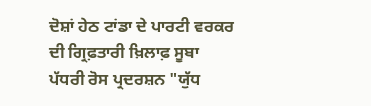ਦੋਸ਼ਾਂ ਹੇਠ ਟਾਂਡਾ ਦੇ ਪਾਰਟੀ ਵਰਕਰ ਦੀ ਗ੍ਰਿਫ਼ਤਾਰੀ ਖ਼ਿਲਾਫ਼ ਸੂਬਾ ਪੱਧਰੀ ਰੋਸ ਪ੍ਰਦਰਸ਼ਨ "ਯੁੱਧ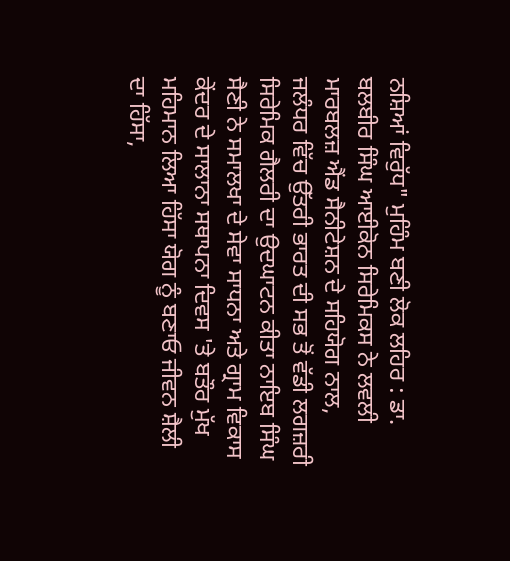ਨਸ਼ਿਆਂ ਵਿਰੁੱਧ" ਮੁਹਿੰਮ ਬਣੀ ਲੋਕ ਲਹਿਰ : ਡਾ. ਬਲਬੀਰ ਸਿੰਘ ਆਈਕੋਨ ਸਿਰੇਮਿਕਸ ਨੇ ਲਵਲੀ ਮਾਰਬਲਜ਼ ਐਂਡ ਸੈਨੀਟੇਸ਼ਨ ਦੇ ਸਹਿਯੋਗ ਨਾਲ, ਜਲੰਧਰ ਵਿੱਚ ਉੱਤਰੀ ਭਾਰਤ ਦੀ ਸਭ ਤੋਂ ਵੱਡੀ ਲਗਜ਼ਰੀ ਸਿਰੇਮਿਕ ਗੈਲਰੀ ਦਾ ਉਦਘਾਟਨ ਕੀਤਾ ਨਾਇਬ ਸਿੰਘ ਸੈਣੀ ਨੇ ਸਮਾਲਖਾ ਦੇ ਸੇਵਾ ਸਾਧਨਾ ਅਤੇ ਗ੍ਰਾਮ ਵਿਕਾਸ ਕੇਂਦਰ ਦੇ ਸਾਲਾਨਾ ਸਥਾਪਨਾ ਦਿਵਸ 'ਤੇ ਬਤੌਰ ਮੁੱਖ ਮਹਿਮਾਨ ਲਿਆ ਹਿੱਸਾ ਯੋਗ ਨੂੰ ਬਣਾਓ ਜੀਵਨ ਸ਼ੈਲੀ ਦਾ ਹਿੱਸਾ,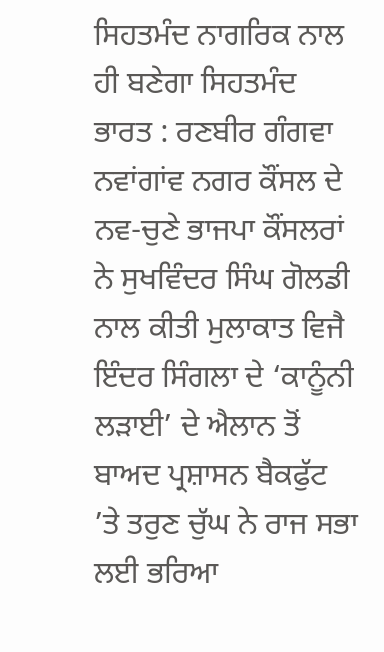ਸਿਹਤਮੰਦ ਨਾਗਰਿਕ ਨਾਲ ਹੀ ਬਣੇਗਾ ਸਿਹਤਮੰਦ ਭਾਰਤ : ਰਣਬੀਰ ਗੰਗਵਾ ਨਵਾਂਗਾਂਵ ਨਗਰ ਕੌਂਸਲ ਦੇ ਨਵ-ਚੁਣੇ ਭਾਜਪਾ ਕੌਂਸਲਰਾਂ ਨੇ ਸੁਖਵਿੰਦਰ ਸਿੰਘ ਗੋਲਡੀ ਨਾਲ ਕੀਤੀ ਮੁਲਾਕਾਤ ਵਿਜੈ ਇੰਦਰ ਸਿੰਗਲਾ ਦੇ ‘ਕਾਨੂੰਨੀ ਲੜਾਈ’ ਦੇ ਐਲਾਨ ਤੋਂ ਬਾਅਦ ਪ੍ਰਸ਼ਾਸਨ ਬੈਕਫੁੱਟ ’ਤੇ ਤਰੁਣ ਚੁੱਘ ਨੇ ਰਾਜ ਸਭਾ ਲਈ ਭਰਿਆ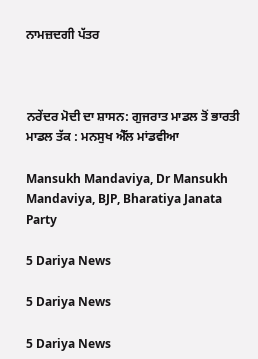ਨਾਮਜ਼ਦਗੀ ਪੱਤਰ



ਨਰੇਂਦਰ ਮੋਦੀ ਦਾ ਸ਼ਾਸਨ: ਗੁਜਰਾਤ ਮਾਡਲ ਤੋਂ ਭਾਰਤੀ ਮਾਡਲ ਤੱਕ : ਮਨਸੁਖ ਐੱਲ ਮਾਂਡਵੀਆ

Mansukh Mandaviya, Dr Mansukh Mandaviya, BJP, Bharatiya Janata Party

5 Dariya News

5 Dariya News

5 Dariya News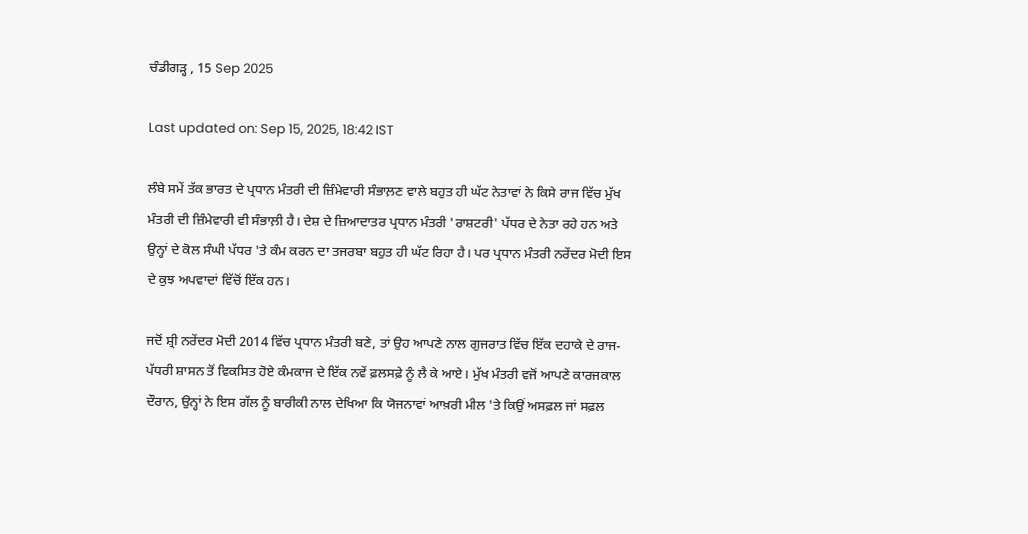ਚੰਡੀਗੜ੍ਹ , 15 Sep 2025

Last updated on: Sep 15, 2025, 18:42 IST

ਲੰਬੇ ਸਮੇਂ ਤੱਕ ਭਾਰਤ ਦੇ ਪ੍ਰਧਾਨ ਮੰਤਰੀ ਦੀ ਜ਼ਿੰਮੇਵਾਰੀ ਸੰਭਾਲ਼ਣ ਵਾਲੇ ਬਹੁਤ ਹੀ ਘੱਟ ਨੇਤਾਵਾਂ ਨੇ ਕਿਸੇ ਰਾਜ ਵਿੱਚ ਮੁੱਖ ਮੰਤਰੀ ਦੀ ਜ਼ਿੰਮੇਵਾਰੀ ਵੀ ਸੰਭਾਲ਼ੀ ਹੈ। ਦੇਸ਼ ਦੇ ਜ਼ਿਆਦਾਤਰ ਪ੍ਰਧਾਨ ਮੰਤਰੀ 'ਰਾਸ਼ਟਰੀ' ਪੱਧਰ ਦੇ ਨੇਤਾ ਰਹੇ ਹਨ ਅਤੇ ਉਨ੍ਹਾਂ ਦੇ ਕੋਲ ਸੰਘੀ ਪੱਧਰ 'ਤੇ ਕੰਮ ਕਰਨ ਦਾ ਤਜਰਬਾ ਬਹੁਤ ਹੀ ਘੱਟ ਰਿਹਾ ਹੈ। ਪਰ ਪ੍ਰਧਾਨ ਮੰਤਰੀ ਨਰੇਂਦਰ ਮੋਦੀ ਇਸ ਦੇ ਕੁਝ ਅਪਵਾਦਾਂ ਵਿੱਚੋਂ ਇੱਕ ਹਨ।

ਜਦੋਂ ਸ਼੍ਰੀ ਨਰੇਂਦਰ ਮੋਦੀ 2014 ਵਿੱਚ ਪ੍ਰਧਾਨ ਮੰਤਰੀ ਬਣੇ, ਤਾਂ ਉਹ ਆਪਣੇ ਨਾਲ ਗੁਜਰਾਤ ਵਿੱਚ ਇੱਕ ਦਹਾਕੇ ਦੇ ਰਾਜ-ਪੱਧਰੀ ਸ਼ਾਸਨ ਤੋਂ ਵਿਕਸਿਤ ਹੋਏ ਕੰਮਕਾਜ ਦੇ ਇੱਕ ਨਵੇਂ ਫ਼ਲਸਫ਼ੇ ਨੂੰ ਲੈ ਕੇ ਆਏ। ਮੁੱਖ ਮੰਤਰੀ ਵਜੋਂ ਆਪਣੇ ਕਾਰਜਕਾਲ ਦੌਰਾਨ, ਉਨ੍ਹਾਂ ਨੇ ਇਸ ਗੱਲ ਨੂੰ ਬਾਰੀਕੀ ਨਾਲ ਦੇਖਿਆ ਕਿ ਯੋਜਨਾਵਾਂ ਆਖ਼ਰੀ ਮੀਲ 'ਤੇ ਕਿਉਂ ਅਸਫ਼ਲ ਜਾਂ ਸਫ਼ਲ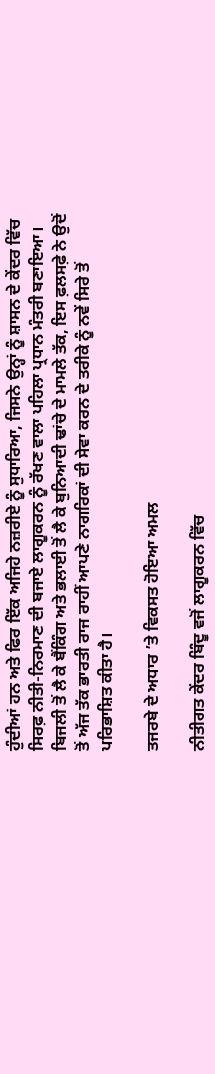ਹੁੰਦੀਆਂ ਹਨ ਅਤੇ ਫਿਰ ਇੱਕ ਅਜਿਹੇ ਨਜ਼ਰੀਏ ਨੂੰ ਸੁਧਾਰਿਆ, ਜਿਸਨੇ ਉਨ੍ਹਾਂ ਨੂੰ ਸ਼ਾਸਨ ਦੇ ਕੇਂਦਰ ਵਿੱਚ ਸਿਰਫ਼ ਨੀਤੀ-ਨਿਰਮਾਣ ਦੀ ਬਜਾਏ ਲਾਗੂਕਰਨ ਨੂੰ ਰੱਖਣ ਵਾਲਾ ਪਹਿਲਾ ਪ੍ਰਧਾਨ ਮੰਤਰੀ ਬਣਾਇਆ। ਬਿਜਲੀ ਤੋਂ ਲੈ ਕੇ ਬੈਂਕਿੰਗ ਅਤੇ ਭਲਾਈ ਤੋਂ ਲੈ ਕੇ ਬੁਨਿਆਦੀ ਢਾਂਚੇ ਦੇ ਮਾਮਲੇ ਤੱਕ, ਇਸ ਫ਼ਲਸਫ਼ੇ ਨੇ ਉਦੋਂ ਤੋਂ ਅੱਜ ਤੱਕ ਭਾਰਤੀ ਰਾਜ ਰਾਹੀਂ ਆਪਣੇ ਨਾਗਰਿਕਾਂ ਦੀ ਸੇਵਾ ਕਰਨ ਦੇ ਤਰੀਕੇ ਨੂੰ ਨਵੇਂ ਸਿਰੇ ਤੋਂ ਪਰਿਭਾਸ਼ਿਤ ਕੀਤਾ ਹੈ।

ਤਜਰਬੇ ਦੇ ਅਧਾਰ ’ਤੇ ਵਿਕਸਤ ਹੋਇਆ ਅਮਲ

ਨੀਤੀਗਤ ਕੇਂਦਰ ਬਿੰਦੂ ਵਜੋਂ ਲਾਗੂਕਰਨ ਵਿੱਚ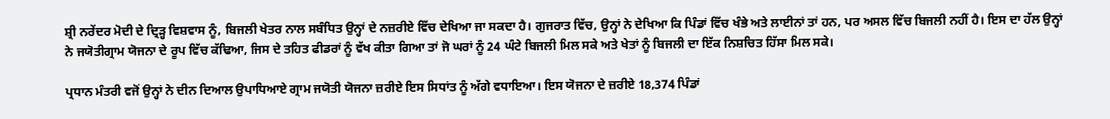ਸ਼੍ਰੀ ਨਰੇਂਦਰ ਮੋਦੀ ਦੇ ਦ੍ਰਿੜ੍ਹ ਵਿਸ਼ਵਾਸ ਨੂੰ, ਬਿਜਲੀ ਖੇਤਰ ਨਾਲ ਸਬੰਧਿਤ ਉਨ੍ਹਾਂ ਦੇ ਨਜ਼ਰੀਏ ਵਿੱਚ ਦੇਖਿਆ ਜਾ ਸਕਦਾ ਹੈ। ਗੁਜਰਾਤ ਵਿੱਚ, ਉਨ੍ਹਾਂ ਨੇ ਦੇਖਿਆ ਕਿ ਪਿੰਡਾਂ ਵਿੱਚ ਖੰਭੇ ਅਤੇ ਲਾਈਨਾਂ ਤਾਂ ਹਨ, ਪਰ ਅਸਲ ਵਿੱਚ ਬਿਜਲੀ ਨਹੀਂ ਹੈ। ਇਸ ਦਾ ਹੱਲ ਉਨ੍ਹਾਂ ਨੇ ਜਯੋਤੀਗ੍ਰਾਮ ਯੋਜਨਾ ਦੇ ਰੂਪ ਵਿੱਚ ਕੱਢਿਆ, ਜਿਸ ਦੇ ਤਹਿਤ ਫੀਡਰਾਂ ਨੂੰ ਵੱਖ ਕੀਤਾ ਗਿਆ ਤਾਂ ਜੋ ਘਰਾਂ ਨੂੰ 24 ਘੰਟੇ ਬਿਜਲੀ ਮਿਲ ਸਕੇ ਅਤੇ ਖੇਤਾਂ ਨੂੰ ਬਿਜਲੀ ਦਾ ਇੱਕ ਨਿਸ਼ਚਿਤ ਹਿੱਸਾ ਮਿਲ ਸਕੇ।

ਪ੍ਰਧਾਨ ਮੰਤਰੀ ਵਜੋਂ ਉਨ੍ਹਾਂ ਨੇ ਦੀਨ ਦਿਆਲ ਉਪਾਧਿਆਏ ਗ੍ਰਾਮ ਜਯੋਤੀ ਯੋਜਨਾ ਜ਼ਰੀਏ ਇਸ ਸਿਧਾਂਤ ਨੂੰ ਅੱਗੇ ਵਧਾਇਆ। ਇਸ ਯੋਜਨਾ ਦੇ ਜ਼ਰੀਏ 18,374 ਪਿੰਡਾਂ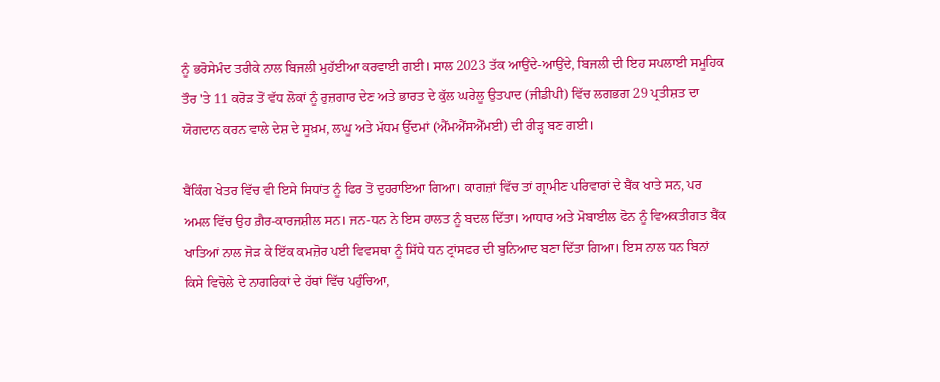ਨੂੰ ਭਰੋਸੇਮੰਦ ਤਰੀਕੇ ਨਾਲ ਬਿਜਲੀ ਮੁਹੱਈਆ ਕਰਵਾਈ ਗਈ। ਸਾਲ 2023 ਤੱਕ ਆਉਂਦੇ-ਆਉਂਦੇ, ਬਿਜਲੀ ਦੀ ਇਹ ਸਪਲਾਈ ਸਮੂਹਿਕ ਤੌਰ 'ਤੇ 11 ਕਰੋੜ ਤੋਂ ਵੱਧ ਲੋਕਾਂ ਨੂੰ ਰੁਜ਼ਗਾਰ ਦੇਣ ਅਤੇ ਭਾਰਤ ਦੇ ਕੁੱਲ ਘਰੇਲੂ ਉਤਪਾਦ (ਜੀਡੀਪੀ) ਵਿੱਚ ਲਗਭਗ 29 ਪ੍ਰਤੀਸ਼ਤ ਦਾ ਯੋਗਦਾਨ ਕਰਨ ਵਾਲੇ ਦੇਸ਼ ਦੇ ਸੂਖ਼ਮ, ਲਘੂ ਅਤੇ ਮੱਧਮ ਉੱਦਮਾਂ (ਐੱਮਐੱਸਐੱਮਈ) ਦੀ ਰੀੜ੍ਹ ਬਣ ਗਈ।

ਬੈਂਕਿੰਗ ਖੇਤਰ ਵਿੱਚ ਵੀ ਇਸੇ ਸਿਧਾਂਤ ਨੂੰ ਫਿਰ ਤੋਂ ਦੁਹਰਾਇਆ ਗਿਆ। ਕਾਗਜ਼ਾਂ ਵਿੱਚ ਤਾਂ ਗ੍ਰਾਮੀਣ ਪਰਿਵਾਰਾਂ ਦੇ ਬੈਂਕ ਖਾਤੇ ਸਨ, ਪਰ ਅਮਲ ਵਿੱਚ ਉਹ ਗ਼ੈਰ-ਕਾਰਜਸ਼ੀਲ ਸਨ। ਜਨ-ਧਨ ਨੇ ਇਸ ਹਾਲਤ ਨੂੰ ਬਦਲ ਦਿੱਤਾ। ਆਧਾਰ ਅਤੇ ਮੋਬਾਈਲ ਫੋਨ ਨੂੰ ਵਿਅਕਤੀਗਤ ਬੈਂਕ ਖਾਤਿਆਂ ਨਾਲ ਜੋੜ ਕੇ ਇੱਕ ਕਮਜ਼ੋਰ ਪਈ ਵਿਵਸਥਾ ਨੂੰ ਸਿੱਧੇ ਧਨ ਟ੍ਰਾਂਸਫਰ ਦੀ ਬੁਨਿਆਦ ਬਣਾ ਦਿੱਤਾ ਗਿਆ। ਇਸ ਨਾਲ ਧਨ ਬਿਨਾਂ ਕਿਸੇ ਵਿਚੋਲੇ ਦੇ ਨਾਗਰਿਕਾਂ ਦੇ ਹੱਥਾਂ ਵਿੱਚ ਪਹੁੰਚਿਆ,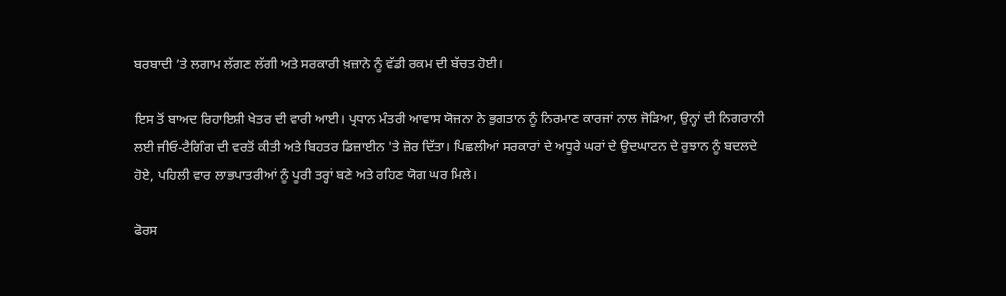ਬਰਬਾਦੀ ’ਤੇ ਲਗਾਮ ਲੱਗਣ ਲੱਗੀ ਅਤੇ ਸਰਕਾਰੀ ਖ਼ਜ਼ਾਨੇ ਨੂੰ ਵੱਡੀ ਰਕਮ ਦੀ ਬੱਚਤ ਹੋਈ।

ਇਸ ਤੋਂ ਬਾਅਦ ਰਿਹਾਇਸ਼ੀ ਖੇਤਰ ਦੀ ਵਾਰੀ ਆਈ। ਪ੍ਰਧਾਨ ਮੰਤਰੀ ਆਵਾਸ ਯੋਜਨਾ ਨੇ ਭੁਗਤਾਨ ਨੂੰ ਨਿਰਮਾਣ ਕਾਰਜਾਂ ਨਾਲ ਜੋੜਿਆ, ਉਨ੍ਹਾਂ ਦੀ ਨਿਗਰਾਨੀ ਲਈ ਜੀਓ-ਟੈਗਿੰਗ ਦੀ ਵਰਤੋਂ ਕੀਤੀ ਅਤੇ ਬਿਹਤਰ ਡਿਜ਼ਾਈਨ 'ਤੇ ਜ਼ੋਰ ਦਿੱਤਾ। ਪਿਛਲੀਆਂ ਸਰਕਾਰਾਂ ਦੇ ਅਧੂਰੇ ਘਰਾਂ ਦੇ ਉਦਘਾਟਨ ਦੇ ਰੁਝਾਨ ਨੂੰ ਬਦਲਦੇ ਹੋਏ, ਪਹਿਲੀ ਵਾਰ ਲਾਭਪਾਤਰੀਆਂ ਨੂੰ ਪੂਰੀ ਤਰ੍ਹਾਂ ਬਣੇ ਅਤੇ ਰਹਿਣ ਯੋਗ ਘਰ ਮਿਲੇ।

ਫੋਰਸ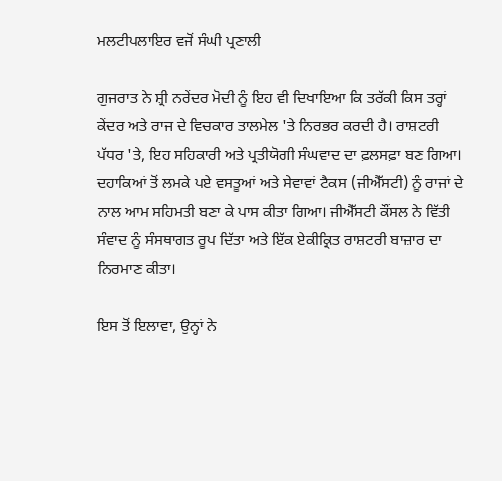ਮਲਟੀਪਲਾਇਰ ਵਜੋਂ ਸੰਘੀ ਪ੍ਰਣਾਲੀ

ਗੁਜਰਾਤ ਨੇ ਸ਼੍ਰੀ ਨਰੇਂਦਰ ਮੋਦੀ ਨੂੰ ਇਹ ਵੀ ਦਿਖਾਇਆ ਕਿ ਤਰੱਕੀ ਕਿਸ ਤਰ੍ਹਾਂ ਕੇਂਦਰ ਅਤੇ ਰਾਜ ਦੇ ਵਿਚਕਾਰ ਤਾਲਮੇਲ 'ਤੇ ਨਿਰਭਰ ਕਰਦੀ ਹੈ। ਰਾਸ਼ਟਰੀ ਪੱਧਰ 'ਤੇ, ਇਹ ਸਹਿਕਾਰੀ ਅਤੇ ਪ੍ਰਤੀਯੋਗੀ ਸੰਘਵਾਦ ਦਾ ਫ਼ਲਸਫ਼ਾ ਬਣ ਗਿਆ। ਦਹਾਕਿਆਂ ਤੋਂ ਲਮਕੇ ਪਏ ਵਸਤੂਆਂ ਅਤੇ ਸੇਵਾਵਾਂ ਟੈਕਸ (ਜੀਐੱਸਟੀ) ਨੂੰ ਰਾਜਾਂ ਦੇ ਨਾਲ ਆਮ ਸਹਿਮਤੀ ਬਣਾ ਕੇ ਪਾਸ ਕੀਤਾ ਗਿਆ। ਜੀਐੱਸਟੀ ਕੌਂਸਲ ਨੇ ਵਿੱਤੀ ਸੰਵਾਦ ਨੂੰ ਸੰਸਥਾਗਤ ਰੂਪ ਦਿੱਤਾ ਅਤੇ ਇੱਕ ਏਕੀਕ੍ਰਿਤ ਰਾਸ਼ਟਰੀ ਬਾਜ਼ਾਰ ਦਾ ਨਿਰਮਾਣ ਕੀਤਾ।

ਇਸ ਤੋਂ ਇਲਾਵਾ, ਉਨ੍ਹਾਂ ਨੇ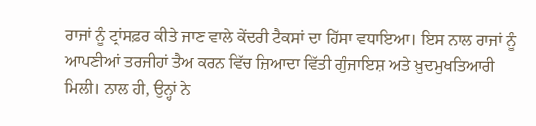ਰਾਜਾਂ ਨੂੰ ਟ੍ਰਾਂਸਫ਼ਰ ਕੀਤੇ ਜਾਣ ਵਾਲੇ ਕੇਂਦਰੀ ਟੈਕਸਾਂ ਦਾ ਹਿੱਸਾ ਵਧਾਇਆ। ਇਸ ਨਾਲ ਰਾਜਾਂ ਨੂੰ ਆਪਣੀਆਂ ਤਰਜੀਹਾਂ ਤੈਅ ਕਰਨ ਵਿੱਚ ਜ਼ਿਆਦਾ ਵਿੱਤੀ ਗੁੰਜਾਇਸ਼ ਅਤੇ ਖ਼ੁਦਮੁਖਤਿਆਰੀ ਮਿਲੀ। ਨਾਲ ਹੀ, ਉਨ੍ਹਾਂ ਨੇ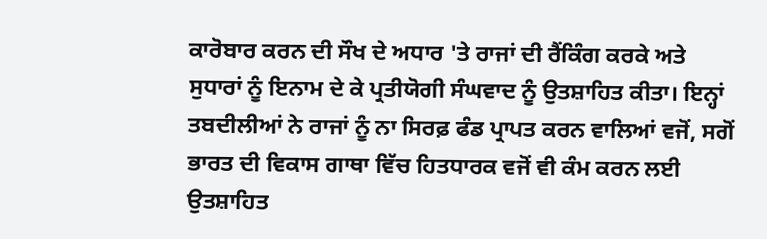ਕਾਰੋਬਾਰ ਕਰਨ ਦੀ ਸੌਖ ਦੇ ਅਧਾਰ 'ਤੇ ਰਾਜਾਂ ਦੀ ਰੈਂਕਿੰਗ ਕਰਕੇ ਅਤੇ ਸੁਧਾਰਾਂ ਨੂੰ ਇਨਾਮ ਦੇ ਕੇ ਪ੍ਰਤੀਯੋਗੀ ਸੰਘਵਾਦ ਨੂੰ ਉਤਸ਼ਾਹਿਤ ਕੀਤਾ। ਇਨ੍ਹਾਂ ਤਬਦੀਲੀਆਂ ਨੇ ਰਾਜਾਂ ਨੂੰ ਨਾ ਸਿਰਫ਼ ਫੰਡ ਪ੍ਰਾਪਤ ਕਰਨ ਵਾਲਿਆਂ ਵਜੋਂ, ਸਗੋਂ ਭਾਰਤ ਦੀ ਵਿਕਾਸ ਗਾਥਾ ਵਿੱਚ ਹਿਤਧਾਰਕ ਵਜੋਂ ਵੀ ਕੰਮ ਕਰਨ ਲਈ ਉਤਸ਼ਾਹਿਤ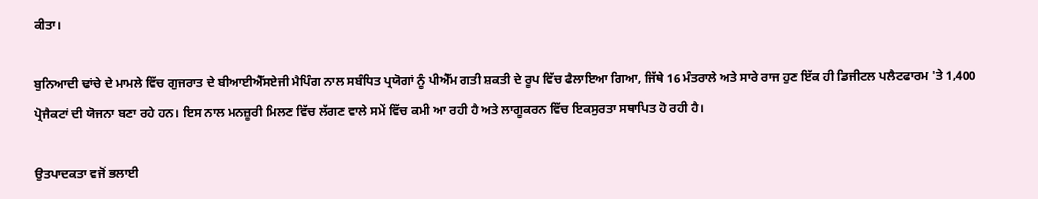ਕੀਤਾ।

ਬੁਨਿਆਦੀ ਢਾਂਚੇ ਦੇ ਮਾਮਲੇ ਵਿੱਚ ਗੁਜਰਾਤ ਦੇ ਬੀਆਈਐੱਸਏਜੀ ਮੈਪਿੰਗ ਨਾਲ ਸਬੰਧਿਤ ਪ੍ਰਯੋਗਾਂ ਨੂੰ ਪੀਐੱਮ ਗਤੀ ਸ਼ਕਤੀ ਦੇ ਰੂਪ ਵਿੱਚ ਫੈਲਾਇਆ ਗਿਆ, ਜਿੱਥੇ 16 ਮੰਤਰਾਲੇ ਅਤੇ ਸਾਰੇ ਰਾਜ ਹੁਣ ਇੱਕ ਹੀ ਡਿਜੀਟਲ ਪਲੈਟਫਾਰਮ 'ਤੇ 1,400 ਪ੍ਰੋਜੈਕਟਾਂ ਦੀ ਯੋਜਨਾ ਬਣਾ ਰਹੇ ਹਨ। ਇਸ ਨਾਲ ਮਨਜ਼ੂਰੀ ਮਿਲਣ ਵਿੱਚ ਲੱਗਣ ਵਾਲੇ ਸਮੇਂ ਵਿੱਚ ਕਮੀ ਆ ਰਹੀ ਹੈ ਅਤੇ ਲਾਗੂਕਰਨ ਵਿੱਚ ਇਕਸੁਰਤਾ ਸਥਾਪਿਤ ਹੋ ਰਹੀ ਹੈ।

ਉਤਪਾਦਕਤਾ ਵਜੋਂ ਭਲਾਈ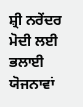ਸ਼੍ਰੀ ਨਰੇਂਦਰ ਮੋਦੀ ਲਈ ਭਲਾਈ ਯੋਜਨਾਵਾਂ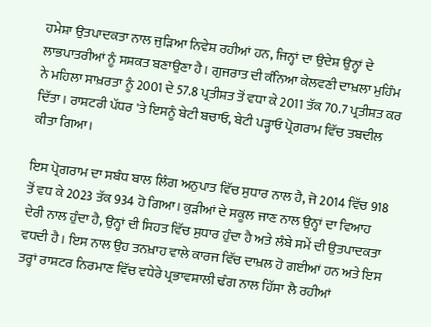ਹਮੇਸ਼ਾ ਉਤਪਾਦਕਤਾ ਨਾਲ ਜੁੜਿਆ ਨਿਵੇਸ਼ ਰਹੀਆਂ ਹਨ, ਜਿਨ੍ਹਾਂ ਦਾ ਉਦੇਸ਼ ਉਨ੍ਹਾਂ ਦੇ ਲਾਭਪਾਤਰੀਆਂ ਨੂੰ ਸਸ਼ਕਤ ਬਣਾਉਣਾ ਹੈ। ਗੁਜਰਾਤ ਦੀ ਕੰਨਿਆ ਕੇਲਵਣੀ ਦਾਖ਼ਲਾ ਮੁਹਿੰਮ ਨੇ ਮਹਿਲਾ ਸਾਖ਼ਰਤਾ ਨੂੰ 2001 ਦੇ 57.8 ਪ੍ਰਤੀਸ਼ਤ ਤੋਂ ਵਧਾ ਕੇ 2011 ਤੱਕ 70.7 ਪ੍ਰਤੀਸ਼ਤ ਕਰ ਦਿੱਤਾ। ਰਾਸ਼ਟਰੀ ਪੱਧਰ 'ਤੇ ਇਸਨੂੰ ਬੇਟੀ ਬਚਾਓ, ਬੇਟੀ ਪੜ੍ਹਾਓ ਪ੍ਰੋਗਰਾਮ ਵਿੱਚ ਤਬਦੀਲ ਕੀਤਾ ਗਿਆ।

ਇਸ ਪ੍ਰੋਗਰਾਮ ਦਾ ਸਬੰਧ ਬਾਲ ਲਿੰਗ ਅਨੁਪਾਤ ਵਿੱਚ ਸੁਧਾਰ ਨਾਲ ਹੈ, ਜੋ 2014 ਵਿੱਚ 918 ਤੋਂ ਵਧ ਕੇ 2023 ਤੱਕ 934 ਹੋ ਗਿਆ। ਕੁੜੀਆਂ ਦੇ ਸਕੂਲ ਜਾਣ ਨਾਲ ਉਨ੍ਹਾਂ ਦਾ ਵਿਆਹ ਦੇਰੀ ਨਾਲ ਹੁੰਦਾ ਹੈ, ਉਨ੍ਹਾਂ ਦੀ ਸਿਹਤ ਵਿੱਚ ਸੁਧਾਰ ਹੁੰਦਾ ਹੈ ਅਤੇ ਲੰਬੇ ਸਮੇਂ ਦੀ ਉਤਪਾਦਕਤਾ ਵਧਦੀ ਹੈ। ਇਸ ਨਾਲ ਉਹ ਤਨਖ਼ਾਹ ਵਾਲੇ ਕਾਰਜ ਵਿੱਚ ਦਾਖ਼ਲ ਹੋ ਗਈਆਂ ਹਨ ਅਤੇ ਇਸ ਤਰ੍ਹਾਂ ਰਾਸ਼ਟਰ ਨਿਰਮਾਣ ਵਿੱਚ ਵਧੇਰੇ ਪ੍ਰਭਾਵਸ਼ਾਲੀ ਢੰਗ ਨਾਲ ਹਿੱਸਾ ਲੈ ਰਹੀਆਂ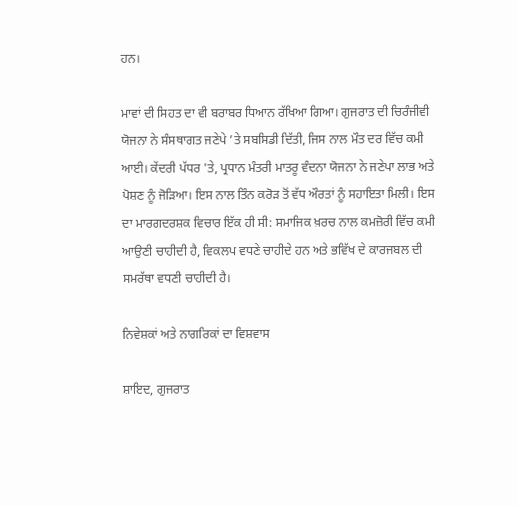ਹਨ।

ਮਾਵਾਂ ਦੀ ਸਿਹਤ ਦਾ ਵੀ ਬਰਾਬਰ ਧਿਆਨ ਰੱਖਿਆ ਗਿਆ। ਗੁਜਰਾਤ ਦੀ ਚਿਰੰਜੀਵੀ ਯੋਜਨਾ ਨੇ ਸੰਸਥਾਗਤ ਜਣੇਪੇ ’ਤੇ ਸਬਸਿਡੀ ਦਿੱਤੀ, ਜਿਸ ਨਾਲ ਮੌਤ ਦਰ ਵਿੱਚ ਕਮੀ ਆਈ। ਕੇਂਦਰੀ ਪੱਧਰ 'ਤੇ, ਪ੍ਰਧਾਨ ਮੰਤਰੀ ਮਾਤਰੂ ਵੰਦਨਾ ਯੋਜਨਾ ਨੇ ਜਣੇਪਾ ਲਾਭ ਅਤੇ ਪੋਸ਼ਣ ਨੂੰ ਜੋੜਿਆ। ਇਸ ਨਾਲ ਤਿੰਨ ਕਰੋੜ ਤੋਂ ਵੱਧ ਔਰਤਾਂ ਨੂੰ ਸਹਾਇਤਾ ਮਿਲੀ। ਇਸ ਦਾ ਮਾਰਗਦਰਸ਼ਕ ਵਿਚਾਰ ਇੱਕ ਹੀ ਸੀ: ਸਮਾਜਿਕ ਖ਼ਰਚ ਨਾਲ ਕਮਜ਼ੋਰੀ ਵਿੱਚ ਕਮੀ ਆਉਣੀ ਚਾਹੀਦੀ ਹੈ, ਵਿਕਲਪ ਵਧਣੇ ਚਾਹੀਦੇ ਹਨ ਅਤੇ ਭਵਿੱਖ ਦੇ ਕਾਰਜਬਲ ਦੀ ਸਮਰੱਥਾ ਵਧਣੀ ਚਾਹੀਦੀ ਹੈ।

ਨਿਵੇਸ਼ਕਾਂ ਅਤੇ ਨਾਗਰਿਕਾਂ ਦਾ ਵਿਸ਼ਵਾਸ

ਸ਼ਾਇਦ, ਗੁਜਰਾਤ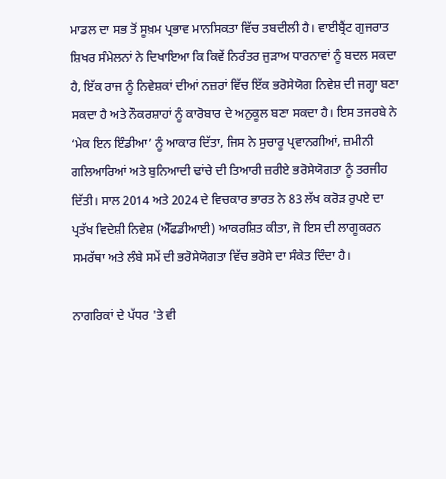ਮਾਡਲ ਦਾ ਸਭ ਤੋਂ ਸੂਖ਼ਮ ਪ੍ਰਭਾਵ ਮਾਨਸਿਕਤਾ ਵਿੱਚ ਤਬਦੀਲੀ ਹੈ। ਵਾਈਬ੍ਰੈਂਟ ਗੁਜਰਾਤ ਸ਼ਿਖਰ ਸੰਮੇਲਨਾਂ ਨੇ ਦਿਖਾਇਆ ਕਿ ਕਿਵੇਂ ਨਿਰੰਤਰ ਜੁੜਾਅ ਧਾਰਨਾਵਾਂ ਨੂੰ ਬਦਲ ਸਕਦਾ ਹੈ, ਇੱਕ ਰਾਜ ਨੂੰ ਨਿਵੇਸ਼ਕਾਂ ਦੀਆਂ ਨਜ਼ਰਾਂ ਵਿੱਚ ਇੱਕ ਭਰੋਸੇਯੋਗ ਨਿਵੇਸ਼ ਦੀ ਜਗ੍ਹਾ ਬਣਾ ਸਕਦਾ ਹੈ ਅਤੇ ਨੌਕਰਸ਼ਾਹਾਂ ਨੂੰ ਕਾਰੋਬਾਰ ਦੇ ਅਨੁਕੂਲ ਬਣਾ ਸਕਦਾ ਹੈ। ਇਸ ਤਜਰਬੇ ਨੇ ‘ਮੇਕ ਇਨ ਇੰਡੀਆ’ ਨੂੰ ਆਕਾਰ ਦਿੱਤਾ, ਜਿਸ ਨੇ ਸੁਚਾਰੂ ਪ੍ਰਵਾਨਗੀਆਂ, ਜ਼ਮੀਨੀ ਗਲਿਆਰਿਆਂ ਅਤੇ ਬੁਨਿਆਦੀ ਢਾਂਚੇ ਦੀ ਤਿਆਰੀ ਜ਼ਰੀਏ ਭਰੋਸੇਯੋਗਤਾ ਨੂੰ ਤਰਜੀਹ ਦਿੱਤੀ। ਸਾਲ 2014 ਅਤੇ 2024 ਦੇ ਵਿਚਕਾਰ ਭਾਰਤ ਨੇ 83 ਲੱਖ ਕਰੋੜ ਰੁਪਏ ਦਾ ਪ੍ਰਤੱਖ ਵਿਦੇਸ਼ੀ ਨਿਵੇਸ਼ (ਐੱਫਡੀਆਈ) ਆਕਰਸ਼ਿਤ ਕੀਤਾ, ਜੋ ਇਸ ਦੀ ਲਾਗੂਕਰਨ ਸਮਰੱਥਾ ਅਤੇ ਲੰਬੇ ਸਮੇਂ ਦੀ ਭਰੋਸੇਯੋਗਤਾ ਵਿੱਚ ਭਰੋਸੇ ਦਾ ਸੰਕੇਤ ਦਿੰਦਾ ਹੈ।

ਨਾਗਰਿਕਾਂ ਦੇ ਪੱਧਰ 'ਤੇ ਵੀ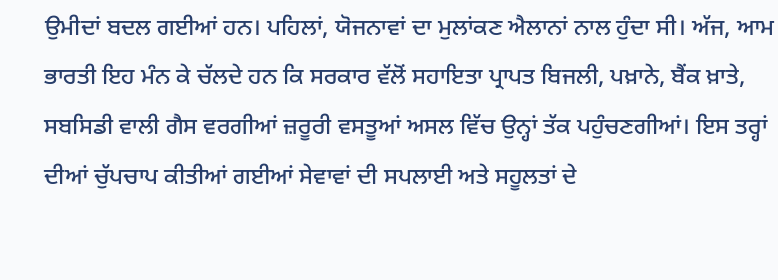ਉਮੀਦਾਂ ਬਦਲ ਗਈਆਂ ਹਨ। ਪਹਿਲਾਂ, ਯੋਜਨਾਵਾਂ ਦਾ ਮੁਲਾਂਕਣ ਐਲਾਨਾਂ ਨਾਲ ਹੁੰਦਾ ਸੀ। ਅੱਜ, ਆਮ ਭਾਰਤੀ ਇਹ ਮੰਨ ਕੇ ਚੱਲਦੇ ਹਨ ਕਿ ਸਰਕਾਰ ਵੱਲੋਂ ਸਹਾਇਤਾ ਪ੍ਰਾਪਤ ਬਿਜਲੀ, ਪਖ਼ਾਨੇ, ਬੈਂਕ ਖ਼ਾਤੇ, ਸਬਸਿਡੀ ਵਾਲੀ ਗੈਸ ਵਰਗੀਆਂ ਜ਼ਰੂਰੀ ਵਸਤੂਆਂ ਅਸਲ ਵਿੱਚ ਉਨ੍ਹਾਂ ਤੱਕ ਪਹੁੰਚਣਗੀਆਂ। ਇਸ ਤਰ੍ਹਾਂ ਦੀਆਂ ਚੁੱਪਚਾਪ ਕੀਤੀਆਂ ਗਈਆਂ ਸੇਵਾਵਾਂ ਦੀ ਸਪਲਾਈ ਅਤੇ ਸਹੂਲਤਾਂ ਦੇ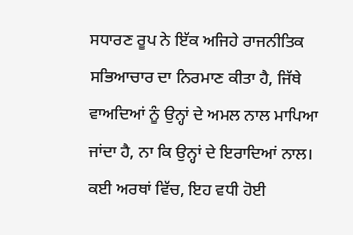ਸਧਾਰਣ ਰੂਪ ਨੇ ਇੱਕ ਅਜਿਹੇ ਰਾਜਨੀਤਿਕ ਸਭਿਆਚਾਰ ਦਾ ਨਿਰਮਾਣ ਕੀਤਾ ਹੈ, ਜਿੱਥੇ ਵਾਅਦਿਆਂ ਨੂੰ ਉਨ੍ਹਾਂ ਦੇ ਅਮਲ ਨਾਲ ਮਾਪਿਆ ਜਾਂਦਾ ਹੈ, ਨਾ ਕਿ ਉਨ੍ਹਾਂ ਦੇ ਇਰਾਦਿਆਂ ਨਾਲ। ਕਈ ਅਰਥਾਂ ਵਿੱਚ, ਇਹ ਵਧੀ ਹੋਈ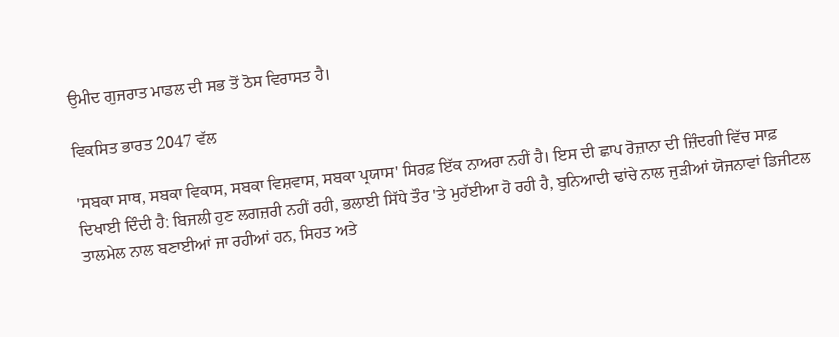ਉਮੀਦ ਗੁਜਰਾਤ ਮਾਡਲ ਦੀ ਸਭ ਤੋਂ ਠੋਸ ਵਿਰਾਸਤ ਹੈ।

ਵਿਕਸਿਤ ਭਾਰਤ 2047 ਵੱਲ

'ਸਬਕਾ ਸਾਥ, ਸਬਕਾ ਵਿਕਾਸ, ਸਬਕਾ ਵਿਸ਼ਵਾਸ, ਸਬਕਾ ਪ੍ਰਯਾਸ' ਸਿਰਫ਼ ਇੱਕ ਨਾਅਰਾ ਨਹੀਂ ਹੈ। ਇਸ ਦੀ ਛਾਪ ਰੋਜ਼ਾਨਾ ਦੀ ਜ਼ਿੰਦਗੀ ਵਿੱਚ ਸਾਫ਼ ਦਿਖਾਈ ਦਿੰਦੀ ਹੈ: ਬਿਜਲੀ ਹੁਣ ਲਗਜ਼ਰੀ ਨਹੀਂ ਰਹੀ, ਭਲਾਈ ਸਿੱਧੇ ਤੌਰ 'ਤੇ ਮੁਹੱਈਆ ਹੋ ਰਹੀ ਹੈ, ਬੁਨਿਆਦੀ ਢਾਂਚੇ ਨਾਲ ਜੁੜੀਆਂ ਯੋਜਨਾਵਾਂ ਡਿਜੀਟਲ ਤਾਲਮੇਲ ਨਾਲ ਬਣਾਈਆਂ ਜਾ ਰਹੀਆਂ ਹਨ, ਸਿਹਤ ਅਤੇ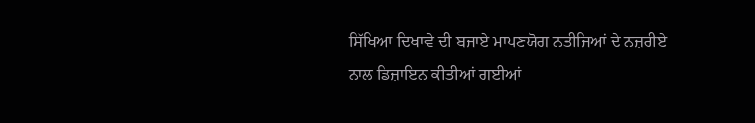ਸਿੱਖਿਆ ਦਿਖਾਵੇ ਦੀ ਬਜਾਏ ਮਾਪਣਯੋਗ ਨਤੀਜਿਆਂ ਦੇ ਨਜ਼ਰੀਏ ਨਾਲ ਡਿਜ਼ਾਇਨ ਕੀਤੀਆਂ ਗਈਆਂ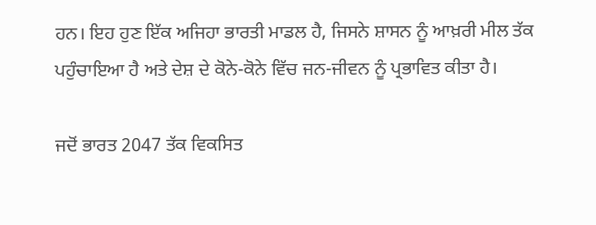ਹਨ। ਇਹ ਹੁਣ ਇੱਕ ਅਜਿਹਾ ਭਾਰਤੀ ਮਾਡਲ ਹੈ, ਜਿਸਨੇ ਸ਼ਾਸਨ ਨੂੰ ਆਖ਼ਰੀ ਮੀਲ ਤੱਕ ਪਹੁੰਚਾਇਆ ਹੈ ਅਤੇ ਦੇਸ਼ ਦੇ ਕੋਨੇ-ਕੋਨੇ ਵਿੱਚ ਜਨ-ਜੀਵਨ ਨੂੰ ਪ੍ਰਭਾਵਿਤ ਕੀਤਾ ਹੈ।

ਜਦੋਂ ਭਾਰਤ 2047 ਤੱਕ ਵਿਕਸਿਤ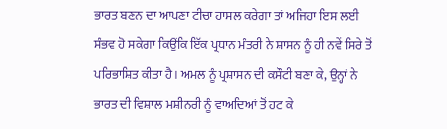ਭਾਰਤ ਬਣਨ ਦਾ ਆਪਣਾ ਟੀਚਾ ਹਾਸਲ ਕਰੇਗਾ ਤਾਂ ਅਜਿਹਾ ਇਸ ਲਈ ਸੰਭਵ ਹੋ ਸਕੇਗਾ ਕਿਉਂਕਿ ਇੱਕ ਪ੍ਰਧਾਨ ਮੰਤਰੀ ਨੇ ਸ਼ਾਸਨ ਨੂੰ ਹੀ ਨਵੇਂ ਸਿਰੇ ਤੋਂ ਪਰਿਭਾਸ਼ਿਤ ਕੀਤਾ ਹੈ। ਅਮਲ ਨੂੰ ਪ੍ਰਸ਼ਾਸਨ ਦੀ ਕਸੌਟੀ ਬਣਾ ਕੇ, ਉਨ੍ਹਾਂ ਨੇ ਭਾਰਤ ਦੀ ਵਿਸ਼ਾਲ ਮਸ਼ੀਨਰੀ ਨੂੰ ਵਾਅਦਿਆਂ ਤੋਂ ਹਟ ਕੇ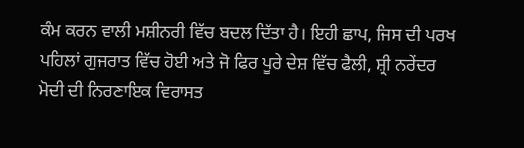ਕੰਮ ਕਰਨ ਵਾਲੀ ਮਸ਼ੀਨਰੀ ਵਿੱਚ ਬਦਲ ਦਿੱਤਾ ਹੈ। ਇਹੀ ਛਾਪ, ਜਿਸ ਦੀ ਪਰਖ ਪਹਿਲਾਂ ਗੁਜਰਾਤ ਵਿੱਚ ਹੋਈ ਅਤੇ ਜੋ ਫਿਰ ਪੂਰੇ ਦੇਸ਼ ਵਿੱਚ ਫੈਲੀ, ਸ਼੍ਰੀ ਨਰੇਂਦਰ ਮੋਦੀ ਦੀ ਨਿਰਣਾਇਕ ਵਿਰਾਸਤ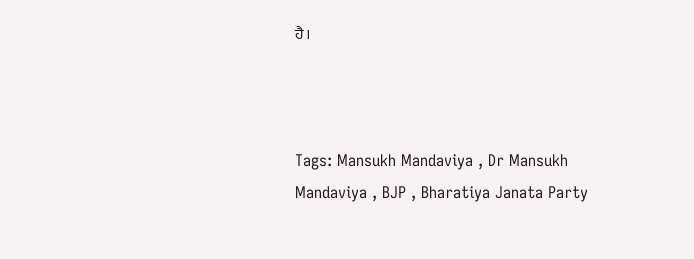ਹੈ।



Tags: Mansukh Mandaviya , Dr Mansukh Mandaviya , BJP , Bharatiya Janata Party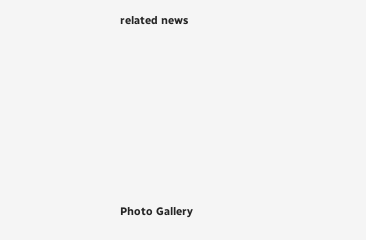related news







Photo Gallery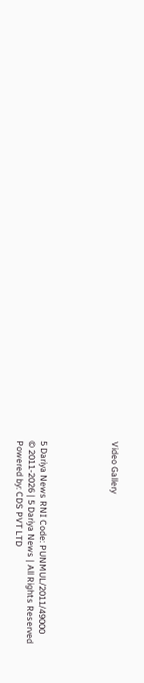Video Gallery





5 Dariya News RNI Code: PUNMUL/2011/49000
© 2011-2026 | 5 Dariya News | All Rights Reserved
Powered by: CDS PVT LTD